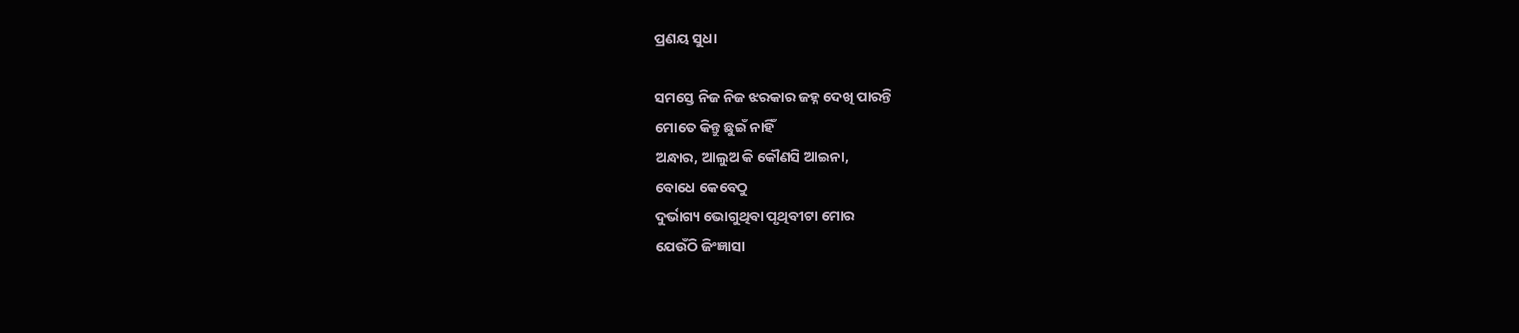ପ୍ରଣୟ ସୁଧା

ସମସ୍ତେ ନିଜ ନିଜ ଝରକାର ଜହ୍ନ ଦେଖି ପାରନ୍ତି
ମୋତେ କିନ୍ତୁ ଛୁଇଁ ନାହିଁ
ଅନ୍ଧାର, ଆଲୁଅ କି କୌଣସି ଆଇନା,
ବୋଧେ କେବେଠୁ
ଦୁର୍ଭାଗ୍ୟ ଭୋଗୁଥିବା ପୃଥିବୀଟା ମୋର
ଯେଉଁଠି ଜିଂଜ୍ଞାସା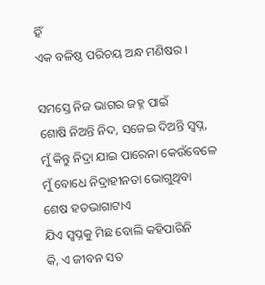ହିଁ
ଏକ ବଳିଷ୍ଠ ପରିଚୟ ଅନ୍ଧ ମଣିଷର ।

ସମସ୍ତେ ନିଜ ଭାଗର ଜହ୍ନ ପାଇଁ
ଶୋଷି ନିଅନ୍ତି ନିଦ, ସଜେଇ ଦିଅନ୍ତି ସ୍ଵପ୍ନ,
ମୁଁ କିନ୍ତୁ ନିଦ୍ରା ଯାଇ ପାରେନା କେଉଁବେଳେ
ମୁଁ ବୋଧେ ନିଦ୍ରାହୀନତା ଭୋଗୁଥିବା
ଶେଷ ହତଭାଗାଟାଏ
ଯିଏ ସ୍ଵପ୍ନକୁ ମିଛ ବୋଲି କହିପାରିନି
କି, ଏ ଜୀବନ ସତ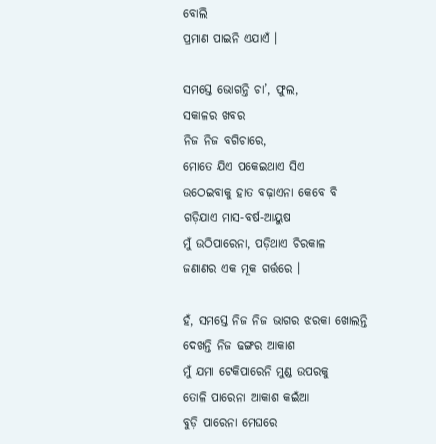ବୋଲି
ପ୍ରମାଣ ପାଇନି ଏଯାଏଁ ।

ସମସ୍ତେ ଭୋଗନ୍ତି ଚା’, ଫୁଲ,
ସକାଳର ଖବର
ନିଜ ନିଜ ବଗିଚାରେ,
ମୋତେ ଯିଏ ପକେଇଥାଏ ସିଏ
ଉଠେଇବାକୁ ହାତ ବଢ଼ାଏନା କେବେ ବି
ଗଡ଼ିଯାଏ ମାସ-ବର୍ଷ-ଆୟୁଷ
ମୁଁ ଉଠିପାରେନା, ପଡ଼ିଥାଏ ଚିରକାଳ
ଜଣାଣର ଏକ ମୂକ ଗର୍ତ୍ତରେ ।

ହଁ, ସମସ୍ତେ ନିଜ ନିଜ ଭାଗର ଝରକା ଖୋଲନ୍ତି
ଦେଖନ୍ତି ନିଜ ଢଙ୍ଗର ଆକାଶ
ମୁଁ ଯମା ଟେକିପାରେନି ମୁଣ୍ଡ ଉପରକୁ
ତୋଳି ପାରେନା ଆକାଶ କଇଁଆ
ବୁଡ଼ି ପାରେନା ମେଘରେ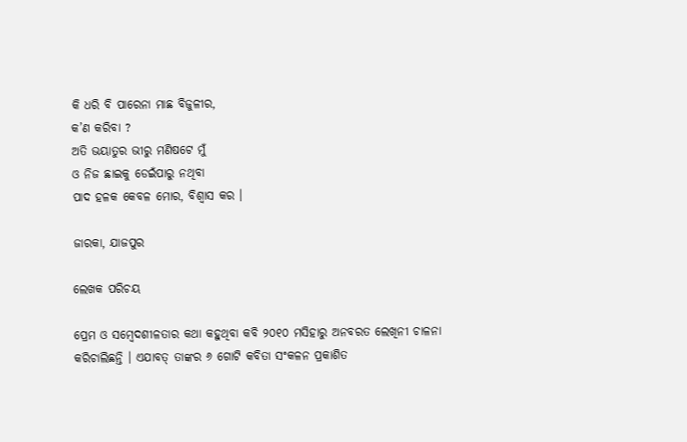କି ଧରି ବି ପାରେନା ମାଛ ବିଜୁଳୀର,
କ’ଣ କରିବା ?
ଅତି ଭୟାତୁର ଭୀରୁ ମଣିଷଟେ ମୁଁ
ଓ ନିଜ ଛାଇକୁ ଡେଇଁପାରୁ ନଥିବା
ପାଦ ହଳକ କେବଳ ମୋର, ବିଶ୍ୱାସ କର ।

ଜାରକା, ଯାଜପୁର

ଲେଖକ ପରିଚୟ

ପ୍ରେମ ଓ ସମ୍ବେଦଶୀଳତାର କଥା କହୁଥିବା କବି ୨୦୧୦ ମସିହାରୁ ଅନବରତ ଲେଖିନୀ ଚାଳନା କରିଚାଲିଛନ୍ତି । ଏଯାବତ୍ ତାଙ୍କର ୬ ଗୋଟି କବିତା ସଂକଳନ ପ୍ରକାଶିତ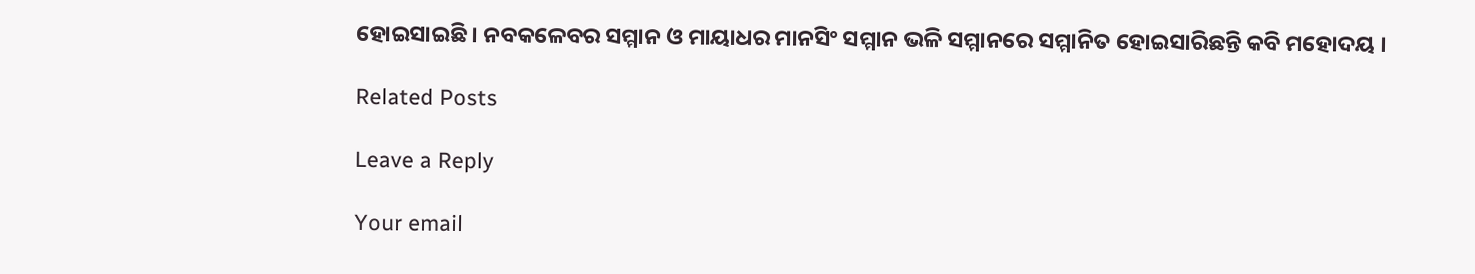ହୋଇସାଇଛି । ନବକଳେବର ସମ୍ମାନ ଓ ମାୟାଧର ମାନସିଂ ସମ୍ମାନ ଭଳି ସମ୍ମାନରେ ସମ୍ମାନିତ ହୋଇସାରିଛନ୍ତି କବି ମହୋଦୟ ।

Related Posts

Leave a Reply

Your email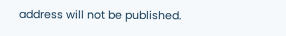address will not be published.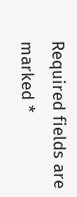Required fields are marked *